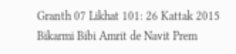Granth 07 Likhat 101: 26 Kattak 2015 Bikarmi Bibi Amrit de Navit Prem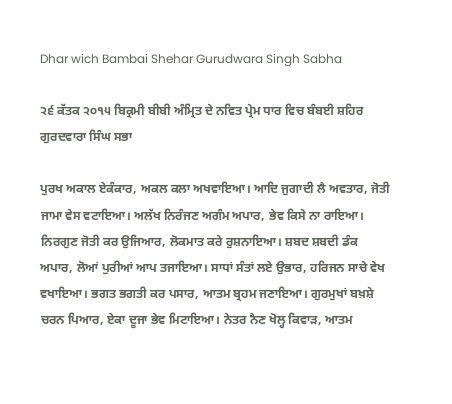Dhar wich Bambai Shehar Gurudwara Singh Sabha

੨੬ ਕੱਤਕ ੨੦੧੫ ਬਿਕ੍ਰਮੀ ਬੀਬੀ ਅੰਮ੍ਰਿਤ ਦੇ ਨਵਿਤ ਪ੍ਰੇਮ ਧਾਰ ਵਿਚ ਬੰਬਈ ਸ਼ਹਿਰ ਗੁਰਦਵਾਰਾ ਸਿੰਘ ਸਭਾ

ਪੁਰਖ ਅਕਾਲ ਏਕੰਕਾਰ, ਅਕਲ ਕਲਾ ਅਖਵਾਇਆ। ਆਦਿ ਜੁਗਾਦੀ ਲੈ ਅਵਤਾਰ, ਜੋਤੀ ਜਾਮਾ ਵੇਸ ਵਟਾਇਆ। ਅਲੱਖ ਨਿਰੰਜਣ ਅਗੰਮ ਅਪਾਰ, ਭੇਵ ਕਿਸੇ ਨਾ ਰਾਇਆ। ਨਿਰਗੁਣ ਜੋਤੀ ਕਰ ਉਜਿਆਰ, ਲੋਕਮਾਤ ਕਰੇ ਰੁਸ਼ਨਾਇਆ। ਸ਼ਬਦ ਸ਼ਬਦੀ ਡੰਕ ਅਪਾਰ, ਲੋਆਂ ਪੁਰੀਆਂ ਆਪ ਤਜਾਇਆ। ਸਾਧਾਂ ਸੰਤਾਂ ਲਏ ਉਭਾਰ, ਹਰਿਜਨ ਸਾਚੇ ਵੇਖ ਵਖਾਇਆ। ਭਗਤ ਭਗਤੀ ਕਰ ਪਸਾਰ, ਆਤਮ ਬ੍ਰਹਮ ਜਣਾਇਆ। ਗੁਰਮੁਖਾਂ ਬਖ਼ਸ਼ੇ ਚਰਨ ਪਿਆਰ, ਏਕਾ ਦੂਜਾ ਭੇਵ ਮਿਟਾਇਆ। ਨੇਤਰ ਨੈਣ ਖੋਲ੍ਹ ਕਿਵਾੜ, ਆਤਮ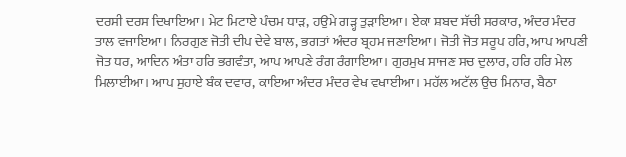ਦਰਸੀ ਦਰਸ ਦਿਖਾਇਆ। ਮੇਟ ਮਿਟਾਏ ਪੰਚਮ ਧਾੜ, ਹਉਮੇ ਗੜ੍ਹ ਤੁੜਾਇਆ। ਏਕਾ ਸ਼ਬਦ ਸੱਚੀ ਸਰਕਾਰ, ਅੰਦਰ ਮੰਦਰ ਤਾਲ ਵਜਾਇਆ। ਨਿਰਗੁਣ ਜੋਤੀ ਦੀਪ ਦੇਵੇ ਬਾਲ, ਭਗਤਾਂ ਅੰਦਰ ਬ੍ਰਹਮ ਜਣਾਇਆ। ਜੋਤੀ ਜੋਤ ਸਰੂਪ ਹਰਿ, ਆਪ ਆਪਣੀ ਜੋਤ ਧਰ, ਆਦਿਨ ਅੰਤਾ ਹਰਿ ਭਗਵੰਤਾ, ਆਪ ਆਪਣੇ ਰੰਗ ਰੰਗਾਇਆ। ਗੁਰਮੁਖ ਸਾਜਣ ਸਚ ਦੁਲਾਰ, ਹਰਿ ਹਰਿ ਮੇਲ ਮਿਲਾਈਆ। ਆਪ ਸੁਹਾਏ ਬੰਕ ਦਵਾਰ, ਕਾਇਆ ਅੰਦਰ ਮੰਦਰ ਵੇਖ ਵਖਾਈਆ। ਮਹੱਲ ਅਟੱਲ ਉਚ ਮਿਨਾਰ, ਬੈਠਾ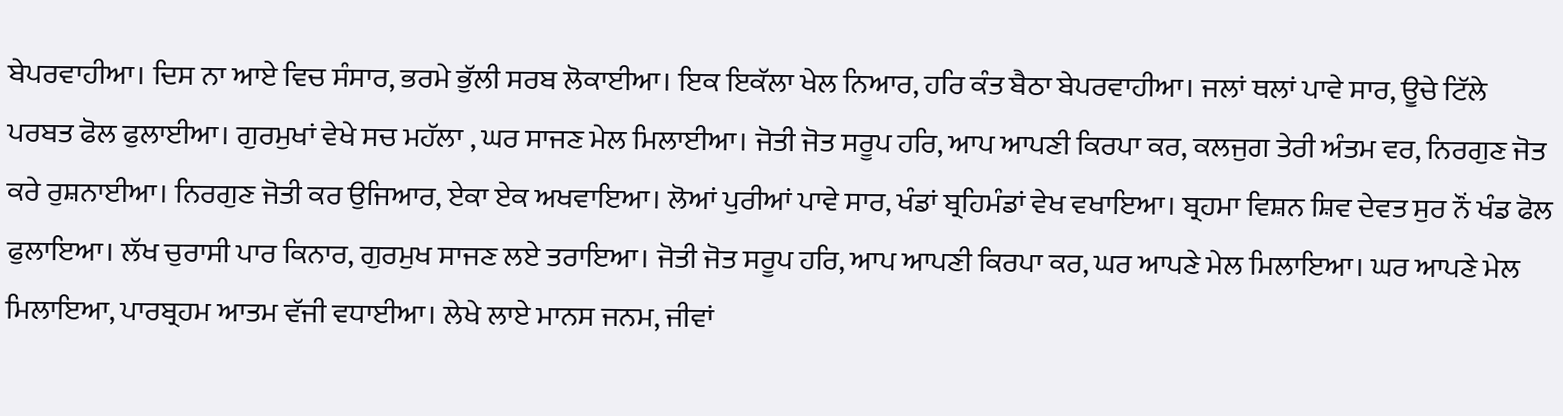ਬੇਪਰਵਾਹੀਆ। ਦਿਸ ਨਾ ਆਏ ਵਿਚ ਸੰਸਾਰ, ਭਰਮੇ ਭੁੱਲੀ ਸਰਬ ਲੋਕਾਈਆ। ਇਕ ਇਕੱਲਾ ਖੇਲ ਨਿਆਰ, ਹਰਿ ਕੰਤ ਬੈਠਾ ਬੇਪਰਵਾਹੀਆ। ਜਲਾਂ ਥਲਾਂ ਪਾਵੇ ਸਾਰ, ਊਚੇ ਟਿੱਲੇ ਪਰਬਤ ਫੋਲ ਫੁਲਾਈਆ। ਗੁਰਮੁਖਾਂ ਵੇਖੇ ਸਚ ਮਹੱਲਾ , ਘਰ ਸਾਜਣ ਮੇਲ ਮਿਲਾਈਆ। ਜੋਤੀ ਜੋਤ ਸਰੂਪ ਹਰਿ, ਆਪ ਆਪਣੀ ਕਿਰਪਾ ਕਰ, ਕਲਜੁਗ ਤੇਰੀ ਅੰਤਮ ਵਰ, ਨਿਰਗੁਣ ਜੋਤ ਕਰੇ ਰੁਸ਼ਨਾਈਆ। ਨਿਰਗੁਣ ਜੋਤੀ ਕਰ ਉਜਿਆਰ, ਏਕਾ ਏਕ ਅਖਵਾਇਆ। ਲੋਆਂ ਪੁਰੀਆਂ ਪਾਵੇ ਸਾਰ, ਖੰਡਾਂ ਬ੍ਰਹਿਮੰਡਾਂ ਵੇਖ ਵਖਾਇਆ। ਬ੍ਰਹਮਾ ਵਿਸ਼ਨ ਸ਼ਿਵ ਦੇਵਤ ਸੁਰ ਨੌਂ ਖੰਡ ਫੋਲ ਫੁਲਾਇਆ। ਲੱਖ ਚੁਰਾਸੀ ਪਾਰ ਕਿਨਾਰ, ਗੁਰਮੁਖ ਸਾਜਣ ਲਏ ਤਰਾਇਆ। ਜੋਤੀ ਜੋਤ ਸਰੂਪ ਹਰਿ, ਆਪ ਆਪਣੀ ਕਿਰਪਾ ਕਰ, ਘਰ ਆਪਣੇ ਮੇਲ ਮਿਲਾਇਆ। ਘਰ ਆਪਣੇ ਮੇਲ ਮਿਲਾਇਆ, ਪਾਰਬ੍ਰਹਮ ਆਤਮ ਵੱਜੀ ਵਧਾਈਆ। ਲੇਖੇ ਲਾਏ ਮਾਨਸ ਜਨਮ, ਜੀਵਾਂ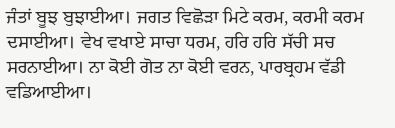ਜੰਤਾਂ ਬੂਝ ਬੁਝਾਈਆ। ਜਗਤ ਵਿਛੋੜਾ ਮਿਟੇ ਕਰਮ, ਕਰਮੀ ਕਰਮ ਦਸਾਈਆ। ਵੇਖ ਵਖਾਏ ਸਾਚਾ ਧਰਮ, ਹਰਿ ਹਰਿ ਸੱਚੀ ਸਚ ਸਰਨਾਈਆ। ਨਾ ਕੋਈ ਗੋਤ ਨਾ ਕੋਈ ਵਰਨ, ਪਾਰਬ੍ਰਹਮ ਵੱਡੀ ਵਡਿਆਈਆ।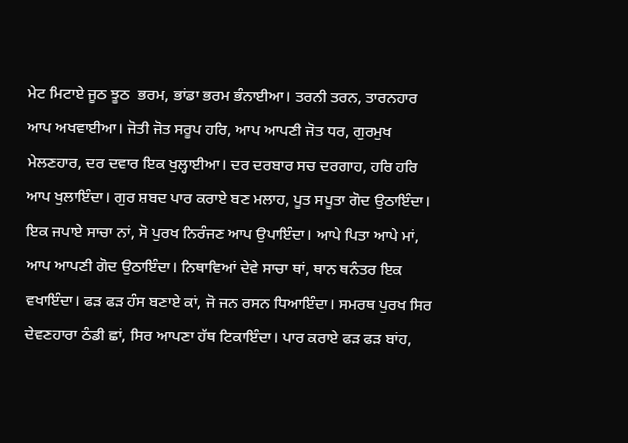ਮੇਟ ਮਿਟਾਏ ਜੂਠ ਝੂਠ  ਭਰਮ, ਭਾਂਡਾ ਭਰਮ ਭੰਨਾਈਆ। ਤਰਨੀ ਤਰਨ, ਤਾਰਨਹਾਰ ਆਪ ਅਖਵਾਈਆ। ਜੋਤੀ ਜੋਤ ਸਰੂਪ ਹਰਿ, ਆਪ ਆਪਣੀ ਜੋਤ ਧਰ, ਗੁਰਮੁਖ ਮੇਲਣਹਾਰ, ਦਰ ਦਵਾਰ ਇਕ ਖੁਲ੍ਹਾਈਆ। ਦਰ ਦਰਬਾਰ ਸਚ ਦਰਗਾਹ, ਹਰਿ ਹਰਿ ਆਪ ਖੁਲਾਇੰਦਾ। ਗੁਰ ਸ਼ਬਦ ਪਾਰ ਕਰਾਏ ਬਣ ਮਲਾਹ, ਪੂਤ ਸਪੂਤਾ ਗੋਦ ਉਠਾਇੰਦਾ। ਇਕ ਜਪਾਏ ਸਾਚਾ ਨਾਂ, ਸੋ ਪੁਰਖ ਨਿਰੰਜਣ ਆਪ ਉਪਾਇੰਦਾ। ਆਪੇ ਪਿਤਾ ਆਪੇ ਮਾਂ, ਆਪ ਆਪਣੀ ਗੋਦ ਉਠਾਇੰਦਾ। ਨਿਥਾਵਿਆਂ ਦੇਵੇ ਸਾਚਾ ਥਾਂ, ਥਾਨ ਥਨੰਤਰ ਇਕ ਵਖਾਇੰਦਾ। ਫੜ ਫੜ ਹੰਸ ਬਣਾਏ ਕਾਂ, ਜੋ ਜਨ ਰਸਨ ਧਿਆਇੰਦਾ। ਸਮਰਥ ਪੁਰਖ ਸਿਰ ਦੇਵਣਹਾਰਾ ਠੰਡੀ ਛਾਂ, ਸਿਰ ਆਪਣਾ ਹੱਥ ਟਿਕਾਇੰਦਾ। ਪਾਰ ਕਰਾਏ ਫੜ ਫੜ ਬਾਂਹ,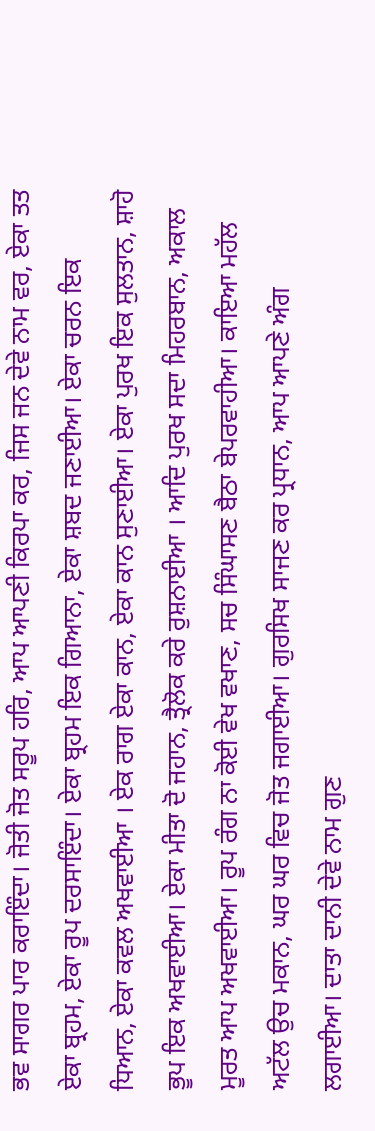ਭਵ ਸਾਗਰ ਪਾਰ ਕਰਾਇੰਦਾ। ਜੋਤੀ ਜੋਤ ਸਰੂਪ ਹਰਿ, ਆਪ ਆਪਣੀ ਕਿਰਪਾ ਕਰ, ਜਿਸ ਜਨ ਦੇਵੇ ਨਾਮ ਵਰ, ਏਕਾ ਤਤ ਏਕਾ ਬ੍ਰਹਮ, ਏਕਾ ਰੂਪ ਦਰਸਾਇੰਦਾ। ਏਕਾ ਬ੍ਰਹਮ ਇਕ ਗਿਆਨਾ, ਏਕਾ ਸ਼ਬਦ ਜਣਾਈਆ। ਏਕਾ ਚਰਨ ਇਕ ਧਿਆਨ, ਏਕਾ ਕਵਲ ਅਖਵਾਈਆ । ਏਕ ਰਾਗ ਏਕਾ ਕਾਨ, ਏਕਾ ਕਾਨ ਸੁਣਾਈਆ। ਏਕਾ ਪੁਰਖ ਇਕ ਸੁਲਤਾਨ, ਸ਼ਾਹੋ ਭੂਪ ਇਕ ਅਖਵਾਈਆ। ਏਕਾ ਮੀਤਾ ਦੋ ਜਹਾਨ, ਤ੍ਰੈਲੋਕ ਕਰੇ ਰੁਸ਼ਨਾਈਆ । ਆਦਿ ਪੁਰਖ ਸਦਾ ਮਿਹਰਬਾਨ, ਅਕਾਲ ਮੂਰਤ ਆਪ ਅਖਵਾਈਆ। ਰੂਪ ਰੰਗ ਨਾ ਕੋਈ ਵੇਖ ਵਖਾਣ, ਸਚ ਸਿੰਘਾਸਣ ਬੈਠਾ ਬੇਪਰਵਾਹੀਆ। ਕਾਇਆ ਮਹੱਲ ਅਟੱਲ ਉਚ ਮਕਾਨ, ਘਰ ਘਰ ਵਿਚ ਜੋਤ ਜਗਾਈਆ। ਗੁਰਸਿਖ ਸਾਜਣ ਕਰ ਪ੍ਰਧਾਨ, ਆਪ ਆਪਣੇ ਅੰਗ ਲਗਾਈਆ। ਦਾਤਾ ਦਾਨੀ ਦੇਵੇ ਨਾਮ ਗੁਣ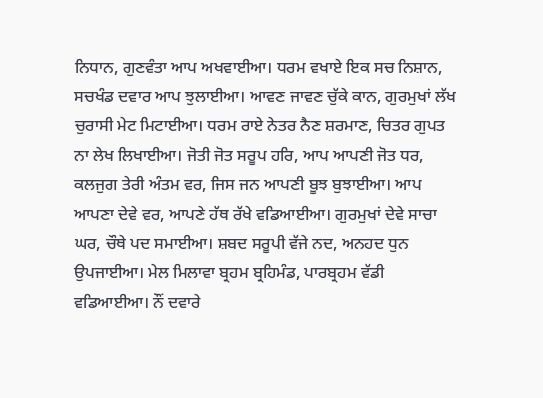ਨਿਧਾਨ, ਗੁਣਵੰਤਾ ਆਪ ਅਖਵਾਈਆ। ਧਰਮ ਵਖਾਏ ਇਕ ਸਚ ਨਿਸ਼ਾਨ, ਸਚਖੰਡ ਦਵਾਰ ਆਪ ਝੁਲਾਈਆ। ਆਵਣ ਜਾਵਣ ਚੁੱਕੇ ਕਾਨ, ਗੁਰਮੁਖਾਂ ਲੱਖ ਚੁਰਾਸੀ ਮੇਟ ਮਿਟਾਈਆ। ਧਰਮ ਰਾਏ ਨੇਤਰ ਨੈਣ ਸ਼ਰਮਾਣ, ਚਿਤਰ ਗੁਪਤ ਨਾ ਲੇਖ ਲਿਖਾਈਆ। ਜੋਤੀ ਜੋਤ ਸਰੂਪ ਹਰਿ, ਆਪ ਆਪਣੀ ਜੋਤ ਧਰ, ਕਲਜੁਗ ਤੇਰੀ ਅੰਤਮ ਵਰ, ਜਿਸ ਜਨ ਆਪਣੀ ਬੂਝ ਬੁਝਾਈਆ। ਆਪ ਆਪਣਾ ਦੇਵੇ ਵਰ, ਆਪਣੇ ਹੱਥ ਰੱਖੇ ਵਡਿਆਈਆ। ਗੁਰਮੁਖਾਂ ਦੇਵੇ ਸਾਚਾ ਘਰ, ਚੌਥੇ ਪਦ ਸਮਾਈਆ। ਸ਼ਬਦ ਸਰੂਪੀ ਵੱਜੇ ਨਦ, ਅਨਹਦ ਧੁਨ ਉਪਜਾਈਆ। ਮੇਲ ਮਿਲਾਵਾ ਬ੍ਰਹਮ ਬ੍ਰਹਿਮੰਡ, ਪਾਰਬ੍ਰਹਮ ਵੱਡੀ ਵਡਿਆਈਆ। ਨੌਂ ਦਵਾਰੇ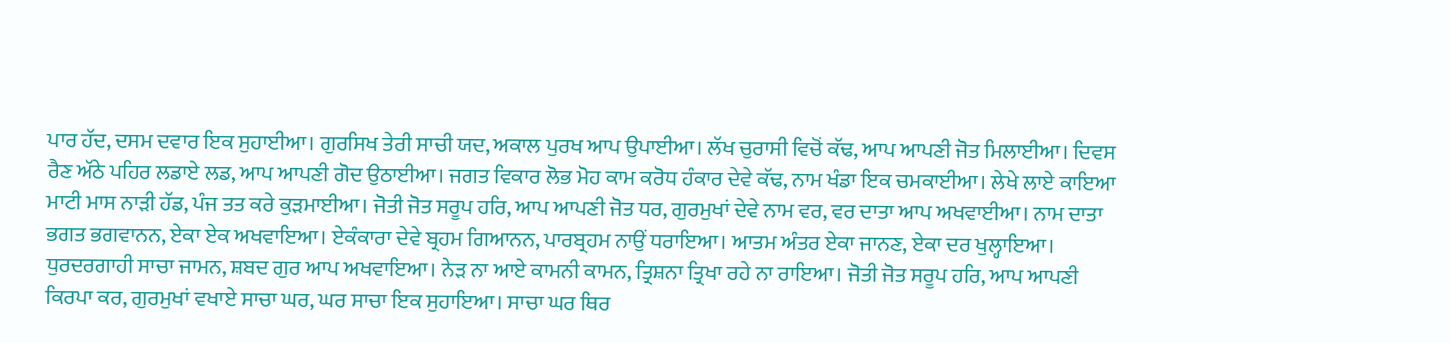ਪਾਰ ਹੱਦ, ਦਸਮ ਦਵਾਰ ਇਕ ਸੁਹਾਈਆ। ਗੁਰਸਿਖ ਤੇਰੀ ਸਾਚੀ ਯਦ, ਅਕਾਲ ਪੁਰਖ ਆਪ ਉਪਾਈਆ। ਲੱਖ ਚੁਰਾਸੀ ਵਿਚੋਂ ਕੱਢ, ਆਪ ਆਪਣੀ ਜੋਤ ਮਿਲਾਈਆ। ਦਿਵਸ ਰੈਣ ਅੱਠੇ ਪਹਿਰ ਲਡਾਏ ਲਡ, ਆਪ ਆਪਣੀ ਗੋਦ ਉਠਾਈਆ। ਜਗਤ ਵਿਕਾਰ ਲੋਭ ਮੋਹ ਕਾਮ ਕਰੋਧ ਹੰਕਾਰ ਦੇਵੇ ਕੱਢ, ਨਾਮ ਖੰਡਾ ਇਕ ਚਮਕਾਈਆ। ਲੇਖੇ ਲਾਏ ਕਾਇਆ ਮਾਟੀ ਮਾਸ ਨਾੜੀ ਹੱਡ, ਪੰਜ ਤਤ ਕਰੇ ਕੁੜਮਾਈਆ। ਜੋਤੀ ਜੋਤ ਸਰੂਪ ਹਰਿ, ਆਪ ਆਪਣੀ ਜੋਤ ਧਰ, ਗੁਰਮੁਖਾਂ ਦੇਵੇ ਨਾਮ ਵਰ, ਵਰ ਦਾਤਾ ਆਪ ਅਖਵਾਈਆ। ਨਾਮ ਦਾਤਾ ਭਗਤ ਭਗਵਾਨਨ, ਏਕਾ ਏਕ ਅਖਵਾਇਆ। ਏਕੰਕਾਰਾ ਦੇਵੇ ਬ੍ਰਹਮ ਗਿਆਨਨ, ਪਾਰਬ੍ਰਹਮ ਨਾਉਂ ਧਰਾਇਆ। ਆਤਮ ਅੰਤਰ ਏਕਾ ਜਾਨਣ, ਏਕਾ ਦਰ ਖੁਲ੍ਹਾਇਆ। ਧੁਰਦਰਗਾਹੀ ਸਾਚਾ ਜਾਮਨ, ਸ਼ਬਦ ਗੁਰ ਆਪ ਅਖਵਾਇਆ। ਨੇੜ ਨਾ ਆਏ ਕਾਮਨੀ ਕਾਮਨ, ਤ੍ਰਿਸ਼ਨਾ ਤ੍ਰਿਖਾ ਰਹੇ ਨਾ ਰਾਇਆ। ਜੋਤੀ ਜੋਤ ਸਰੂਪ ਹਰਿ, ਆਪ ਆਪਣੀ ਕਿਰਪਾ ਕਰ, ਗੁਰਮੁਖਾਂ ਵਖਾਏ ਸਾਚਾ ਘਰ, ਘਰ ਸਾਚਾ ਇਕ ਸੁਹਾਇਆ। ਸਾਚਾ ਘਰ ਥਿਰ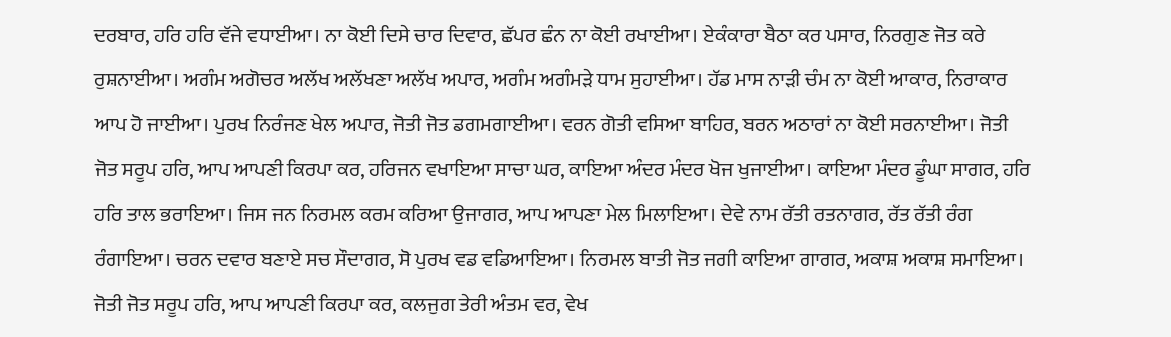ਦਰਬਾਰ, ਹਰਿ ਹਰਿ ਵੱਜੇ ਵਧਾਈਆ। ਨਾ ਕੋਈ ਦਿਸੇ ਚਾਰ ਦਿਵਾਰ, ਛੱਪਰ ਛੰਨ ਨਾ ਕੋਈ ਰਖਾਈਆ। ਏਕੰਕਾਰਾ ਬੈਠਾ ਕਰ ਪਸਾਰ, ਨਿਰਗੁਣ ਜੋਤ ਕਰੇ ਰੁਸ਼ਨਾਈਆ। ਅਗੰਮ ਅਗੋਚਰ ਅਲੱਖ ਅਲੱਖਣਾ ਅਲੱਖ ਅਪਾਰ, ਅਗੰਮ ਅਗੰਮੜੇ ਧਾਮ ਸੁਹਾਈਆ। ਹੱਡ ਮਾਸ ਨਾੜੀ ਚੰਮ ਨਾ ਕੋਈ ਆਕਾਰ, ਨਿਰਾਕਾਰ ਆਪ ਹੋ ਜਾਈਆ। ਪੁਰਖ ਨਿਰੰਜਣ ਖੇਲ ਅਪਾਰ, ਜੋਤੀ ਜੋਤ ਡਗਮਗਾਈਆ। ਵਰਨ ਗੋਤੀ ਵਸਿਆ ਬਾਹਿਰ, ਬਰਨ ਅਠਾਰਾਂ ਨਾ ਕੋਈ ਸਰਨਾਈਆ। ਜੋਤੀ ਜੋਤ ਸਰੂਪ ਹਰਿ, ਆਪ ਆਪਣੀ ਕਿਰਪਾ ਕਰ, ਹਰਿਜਨ ਵਖਾਇਆ ਸਾਚਾ ਘਰ, ਕਾਇਆ ਅੰਦਰ ਮੰਦਰ ਖੋਜ ਖੁਜਾਈਆ। ਕਾਇਆ ਮੰਦਰ ਡੂੰਘਾ ਸਾਗਰ, ਹਰਿ ਹਰਿ ਤਾਲ ਭਰਾਇਆ। ਜਿਸ ਜਨ ਨਿਰਮਲ ਕਰਮ ਕਰਿਆ ਉਜਾਗਰ, ਆਪ ਆਪਣਾ ਮੇਲ ਮਿਲਾਇਆ। ਦੇਵੇ ਨਾਮ ਰੱਤੀ ਰਤਨਾਗਰ, ਰੱਤ ਰੱਤੀ ਰੰਗ ਰੰਗਾਇਆ। ਚਰਨ ਦਵਾਰ ਬਣਾਏ ਸਚ ਸੌਦਾਗਰ, ਸੋ ਪੁਰਖ ਵਡ ਵਡਿਆਇਆ। ਨਿਰਮਲ ਬਾਤੀ ਜੋਤ ਜਗੀ ਕਾਇਆ ਗਾਗਰ, ਅਕਾਸ਼ ਅਕਾਸ਼ ਸਮਾਇਆ। ਜੋਤੀ ਜੋਤ ਸਰੂਪ ਹਰਿ, ਆਪ ਆਪਣੀ ਕਿਰਪਾ ਕਰ, ਕਲਜੁਗ ਤੇਰੀ ਅੰਤਮ ਵਰ, ਵੇਖ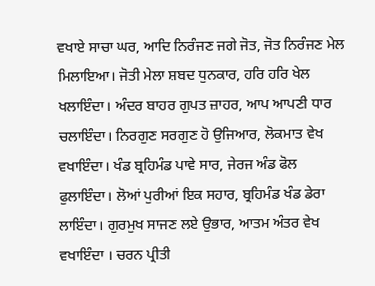ਵਖਾਏ ਸਾਚਾ ਘਰ, ਆਦਿ ਨਿਰੰਜਣ ਜਗੇ ਜੋਤ, ਜੋਤ ਨਿਰੰਜਣ ਮੇਲ ਮਿਲਾਇਆ। ਜੋਤੀ ਮੇਲਾ ਸ਼ਬਦ ਧੁਨਕਾਰ, ਹਰਿ ਹਰਿ ਖੇਲ ਖਲਾਇੰਦਾ। ਅੰਦਰ ਬਾਹਰ ਗੁਪਤ ਜ਼ਾਹਰ, ਆਪ ਆਪਣੀ ਧਾਰ ਚਲਾਇੰਦਾ। ਨਿਰਗੁਣ ਸਰਗੁਣ ਹੋ ਉਜਿਆਰ, ਲੋਕਮਾਤ ਵੇਖ ਵਖਾਇੰਦਾ। ਖੰਡ ਬ੍ਰਹਿਮੰਡ ਪਾਵੇ ਸਾਰ, ਜੇਰਜ ਅੰਡ ਫੋਲ ਫੁਲਾਇੰਦਾ। ਲੋਆਂ ਪੁਰੀਆਂ ਇਕ ਸਹਾਰ, ਬ੍ਰਹਿਮੰਡ ਖੰਡ ਡੇਰਾ ਲਾਇੰਦਾ। ਗੁਰਮੁਖ ਸਾਜਣ ਲਏ ਉਭਾਰ, ਆਤਮ ਅੰਤਰ ਵੇਖ ਵਖਾਇੰਦਾ । ਚਰਨ ਪ੍ਰੀਤੀ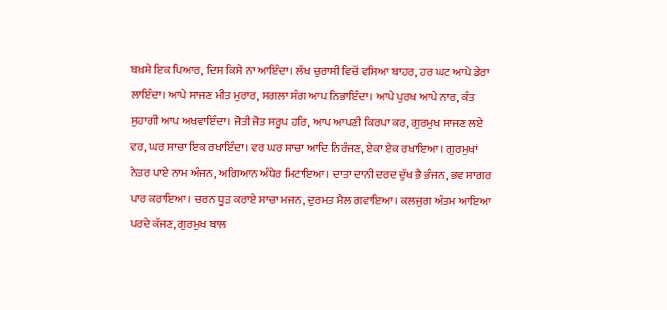ਬਖ਼ਸ਼ੇ ਇਕ ਪਿਆਰ, ਦਿਸ ਕਿਸੇ ਨਾ ਆਇੰਦਾ। ਲੱਖ ਚੁਰਾਸੀ ਵਿਚੋਂ ਵਸਿਆ ਬਾਹਰ, ਹਰ ਘਟ ਆਪੇ ਡੇਰਾ ਲਾਇੰਦਾ। ਆਪੇ ਸਾਜਣ ਮੀਤ ਮੁਰਾਰ, ਸਗਲਾ ਸੰਗ ਆਪ ਨਿਭਾਇੰਦਾ। ਆਪੇ ਪੁਰਖ ਆਪੇ ਨਾਰ, ਕੰਤ ਸੁਹਾਗੀ ਆਪ ਅਖਵਾਇੰਦਾ। ਜੋਤੀ ਜੋਤ ਸਰੂਪ ਹਰਿ, ਆਪ ਆਪਣੀ ਕਿਰਪਾ ਕਰ, ਗੁਰਮੁਖ ਸਾਜਣ ਲਏ ਵਰ, ਘਰ ਸਾਚਾ ਇਕ ਰਖਾਇੰਦਾ। ਵਰ ਘਰ ਸਾਚਾ ਆਦਿ ਨਿਰੰਜਣ, ਏਕਾ ਏਕ ਰਖਾਇਆ। ਗੁਰਮੁਖਾਂ ਨੇਤਰ ਪਾਏ ਨਾਮ ਅੰਜਨ, ਅਗਿਆਨ ਅੰਧੇਰ ਮਿਟਾਇਆ। ਦਾਤਾ ਦਾਨੀ ਦਰਦ ਦੁੱਖ ਭੈ ਭੰਜਨ, ਭਵ ਸਾਗਰ ਪਾਰ ਕਰਾਇਆ। ਚਰਨ ਧੂੜ ਕਰਾਏ ਸਾਚਾ ਮਜਨ, ਦੁਰਮਤ ਮੈਲ ਗਵਾਇਆ। ਕਲਜੁਗ ਅੰਤਮ ਆਇਆ ਪਰਦੇ ਕੱਜਣ, ਗੁਰਮੁਖ ਬਾਲ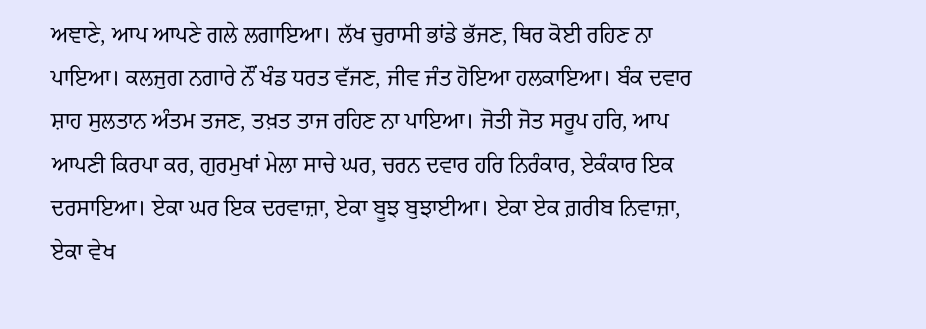ਅਞਾਣੇ, ਆਪ ਆਪਣੇ ਗਲੇ ਲਗਾਇਆ। ਲੱਖ ਚੁਰਾਸੀ ਭਾਂਡੇ ਭੱਜਣ, ਥਿਰ ਕੋਈ ਰਹਿਣ ਨਾ ਪਾਇਆ। ਕਲਜੁਗ ਨਗਾਰੇ ਨੌਂ ਖੰਡ ਧਰਤ ਵੱਜਣ, ਜੀਵ ਜੰਤ ਹੋਇਆ ਹਲਕਾਇਆ। ਬੰਕ ਦਵਾਰ ਸ਼ਾਹ ਸੁਲਤਾਨ ਅੰਤਮ ਤਜਣ, ਤਖ਼ਤ ਤਾਜ ਰਹਿਣ ਨਾ ਪਾਇਆ। ਜੋਤੀ ਜੋਤ ਸਰੂਪ ਹਰਿ, ਆਪ ਆਪਣੀ ਕਿਰਪਾ ਕਰ, ਗੁਰਮੁਖਾਂ ਮੇਲਾ ਸਾਚੇ ਘਰ, ਚਰਨ ਦਵਾਰ ਹਰਿ ਨਿਰੰਕਾਰ, ਏਕੰਕਾਰ ਇਕ ਦਰਸਾਇਆ। ਏਕਾ ਘਰ ਇਕ ਦਰਵਾਜ਼ਾ, ਏਕਾ ਬੂਝ ਬੁਝਾਈਆ। ਏਕਾ ਏਕ ਗ਼ਰੀਬ ਨਿਵਾਜ਼ਾ, ਏਕਾ ਵੇਖ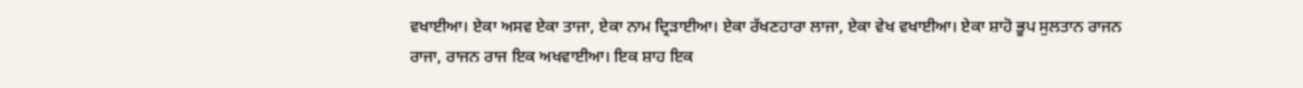ਵਖਾਈਆ। ਏਕਾ ਅਸਵ ਏਕਾ ਤਾਜਾ, ਏਕਾ ਨਾਮ ਦ੍ਰਿੜਾਈਆ। ਏਕਾ ਰੱਖਣਹਾਰਾ ਲਾਜਾ, ਏਕਾ ਵੇਖ ਵਖਾਈਆ। ਏਕਾ ਸ਼ਾਹੋ ਭੂਪ ਸੁਲਤਾਨ ਰਾਜਨ ਰਾਜਾ, ਰਾਜਨ ਰਾਜ ਇਕ ਅਖਵਾਈਆ। ਇਕ ਸ਼ਾਹ ਇਕ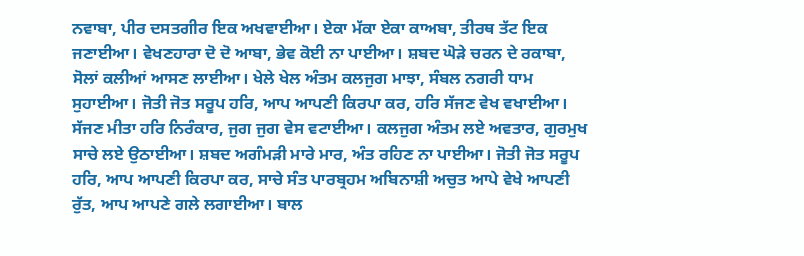ਨਵਾਬਾ, ਪੀਰ ਦਸਤਗੀਰ ਇਕ ਅਖਵਾਈਆ। ਏਕਾ ਮੱਕਾ ਏਕਾ ਕਾਅਬਾ, ਤੀਰਥ ਤੱਟ ਇਕ ਜਣਾਈਆ। ਵੇਖਣਹਾਰਾ ਦੋ ਦੋ ਆਬਾ, ਭੇਵ ਕੋਈ ਨਾ ਪਾਈਆ। ਸ਼ਬਦ ਘੋੜੇ ਚਰਨ ਦੇ ਰਕਾਬਾ, ਸੋਲਾਂ ਕਲੀਆਂ ਆਸਣ ਲਾਈਆ। ਖੇਲੇ ਖੇਲ ਅੰਤਮ ਕਲਜੁਗ ਮਾਝਾ, ਸੰਬਲ ਨਗਰੀ ਧਾਮ ਸੁਹਾਈਆ। ਜੋਤੀ ਜੋਤ ਸਰੂਪ ਹਰਿ, ਆਪ ਆਪਣੀ ਕਿਰਪਾ ਕਰ, ਹਰਿ ਸੱਜਣ ਵੇਖ ਵਖਾਈਆ। ਸੱਜਣ ਮੀਤਾ ਹਰਿ ਨਿਰੰਕਾਰ, ਜੁਗ ਜੁਗ ਵੇਸ ਵਟਾਈਆ। ਕਲਜੁਗ ਅੰਤਮ ਲਏ ਅਵਤਾਰ, ਗੁਰਮੁਖ ਸਾਚੇ ਲਏ ਉਠਾਈਆ। ਸ਼ਬਦ ਅਗੰਮੜੀ ਮਾਰੇ ਮਾਰ, ਅੰਤ ਰਹਿਣ ਨਾ ਪਾਈਆ। ਜੋਤੀ ਜੋਤ ਸਰੂਪ ਹਰਿ, ਆਪ ਆਪਣੀ ਕਿਰਪਾ ਕਰ, ਸਾਚੇ ਸੰਤ ਪਾਰਬ੍ਰਹਮ ਅਬਿਨਾਸ਼ੀ ਅਚੁਤ ਆਪੇ ਵੇਖੇ ਆਪਣੀ ਰੁੱਤ, ਆਪ ਆਪਣੇ ਗਲੇ ਲਗਾਈਆ। ਬਾਲ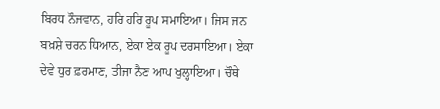ਬਿਰਧ ਨੌਜਵਾਨ, ਹਰਿ ਹਰਿ ਰੂਪ ਸਮਾਇਆ। ਜਿਸ ਜਨ ਬਖ਼ਸ਼ੇ ਚਰਨ ਧਿਆਨ, ਏਕਾ ਏਕ ਰੂਪ ਦਰਸਾਇਆ। ਏਕਾ ਦੇਵੇ ਧੁਰ ਫ਼ਰਮਾਣ, ਤੀਜਾ ਨੈਣ ਆਪ ਖੁਲ੍ਹਾਇਆ। ਚੌਥੇ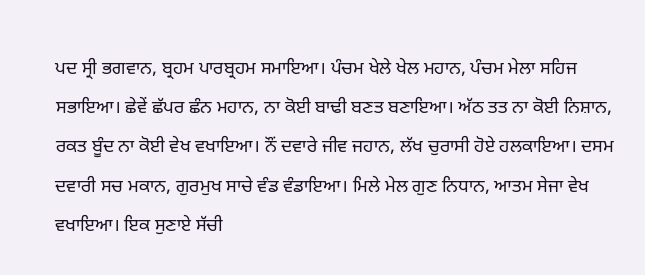ਪਦ ਸ੍ਰੀ ਭਗਵਾਨ, ਬ੍ਰਹਮ ਪਾਰਬ੍ਰਹਮ ਸਮਾਇਆ। ਪੰਚਮ ਖੇਲੇ ਖੇਲ ਮਹਾਨ, ਪੰਚਮ ਮੇਲਾ ਸਹਿਜ ਸਭਾਇਆ। ਛੇਵੇਂ ਛੱਪਰ ਛੰਨ ਮਹਾਨ, ਨਾ ਕੋਈ ਬਾਢੀ ਬਣਤ ਬਣਾਇਆ। ਅੱਠ ਤਤ ਨਾ ਕੋਈ ਨਿਸ਼ਾਨ, ਰਕਤ ਬੂੰਦ ਨਾ ਕੋਈ ਵੇਖ ਵਖਾਇਆ। ਨੌਂ ਦਵਾਰੇ ਜੀਵ ਜਹਾਨ, ਲੱਖ ਚੁਰਾਸੀ ਹੋਏ ਹਲਕਾਇਆ। ਦਸਮ ਦਵਾਰੀ ਸਚ ਮਕਾਨ, ਗੁਰਮੁਖ ਸਾਚੇ ਵੰਡ ਵੰਡਾਇਆ। ਮਿਲੇ ਮੇਲ ਗੁਣ ਨਿਧਾਨ, ਆਤਮ ਸੇਜਾ ਵੇਖ ਵਖਾਇਆ। ਇਕ ਸੁਣਾਏ ਸੱਚੀ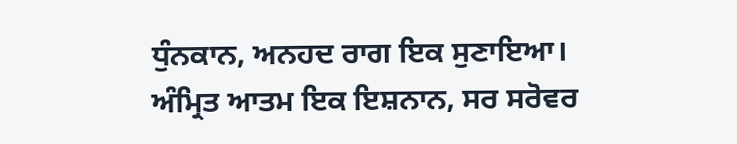ਧੁੰਨਕਾਨ, ਅਨਹਦ ਰਾਗ ਇਕ ਸੁਣਾਇਆ। ਅੰਮ੍ਰਿਤ ਆਤਮ ਇਕ ਇਸ਼ਨਾਨ, ਸਰ ਸਰੋਵਰ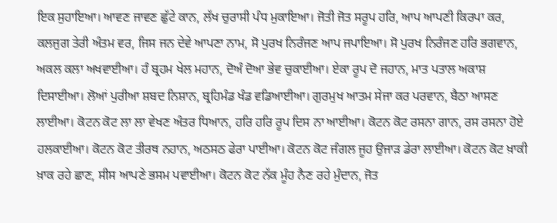ਇਕ ਸੁਹਾਇਆ। ਆਵਣ ਜਾਵਣ ਛੁੱਟੇ ਕਾਨ, ਲੱਖ ਚੁਰਾਸੀ ਪੰਧ ਮੁਕਾਇਆ। ਜੋਤੀ ਜੋਤ ਸਰੂਪ ਹਰਿ, ਆਪ ਆਪਣੀ ਕਿਰਪਾ ਕਰ, ਕਲਜੁਗ ਤੇਰੀ ਅੰਤਮ ਵਰ, ਜਿਸ ਜਨ ਦੇਵੇ ਆਪਣਾ ਨਾਮ, ਸੋ ਪੁਰਖ ਨਿਰੰਜਣ ਆਪ ਜਪਾਇਆ। ਸੋ ਪੁਰਖ ਨਿਰੰਜਣ ਹਰਿ ਭਗਵਾਨ, ਅਕਲ ਕਲਾ ਅਖਵਾਈਆ। ਹੰ ਬ੍ਰਹਮ ਖੇਲ ਮਹਾਨ, ਦੋਅੰ ਦੋਆ ਭੇਵ ਚੁਕਾਈਆ। ਏਕਾ ਰੂਪ ਦੋ ਜਹਾਨ, ਮਾਤ ਪਤਾਲ ਅਕਾਸ਼ ਦਿਸਾਈਆ। ਲੋਆਂ ਪੁਰੀਆ ਸ਼ਬਦ ਨਿਸ਼ਾਨ, ਬ੍ਰਹਿਮੰਡ ਖੰਡ ਵਡਿਆਈਆ। ਗੁਰਮੁਖ ਆਤਮ ਸੇਜਾ ਕਰ ਪਰਵਾਨ, ਬੈਠਾ ਆਸਣ ਲਾਈਆ। ਕੋਟਨ ਕੋਟ ਲਾ ਲਾ ਵੇਖਣ ਅੰਤਰ ਧਿਆਨ, ਹਰਿ ਹਰਿ ਰੂਪ ਦਿਸ ਨਾ ਆਈਆ। ਕੋਟਨ ਕੋਟ ਰਸਨਾ ਗਾਨ, ਰਸ ਰਸਨਾ ਹੋਏ ਹਲਕਾਈਆ। ਕੋਟਨ ਕੋਟ ਤੀਰਥ ਨਹਾਨ, ਅਠਸਠ ਫੇਰਾ ਪਾਈਆ। ਕੋਟਨ ਕੋਟ ਜੰਗਲ ਜੂਹ ਉਜਾੜ ਡੇਰਾ ਲਾਈਆ। ਕੋਟਨ ਕੋਟ ਖ਼ਾਕੀ ਖ਼ਾਕ ਰਹੇ ਛਾਣ, ਸੀਸ ਆਪਣੇ ਭਸਮ ਪਵਾਈਆ। ਕੋਟਨ ਕੋਟ ਨੱਕ ਮੂੰਹ ਨੈਣ ਰਹੇ ਮੁੰਦਾਨ, ਜੋਤ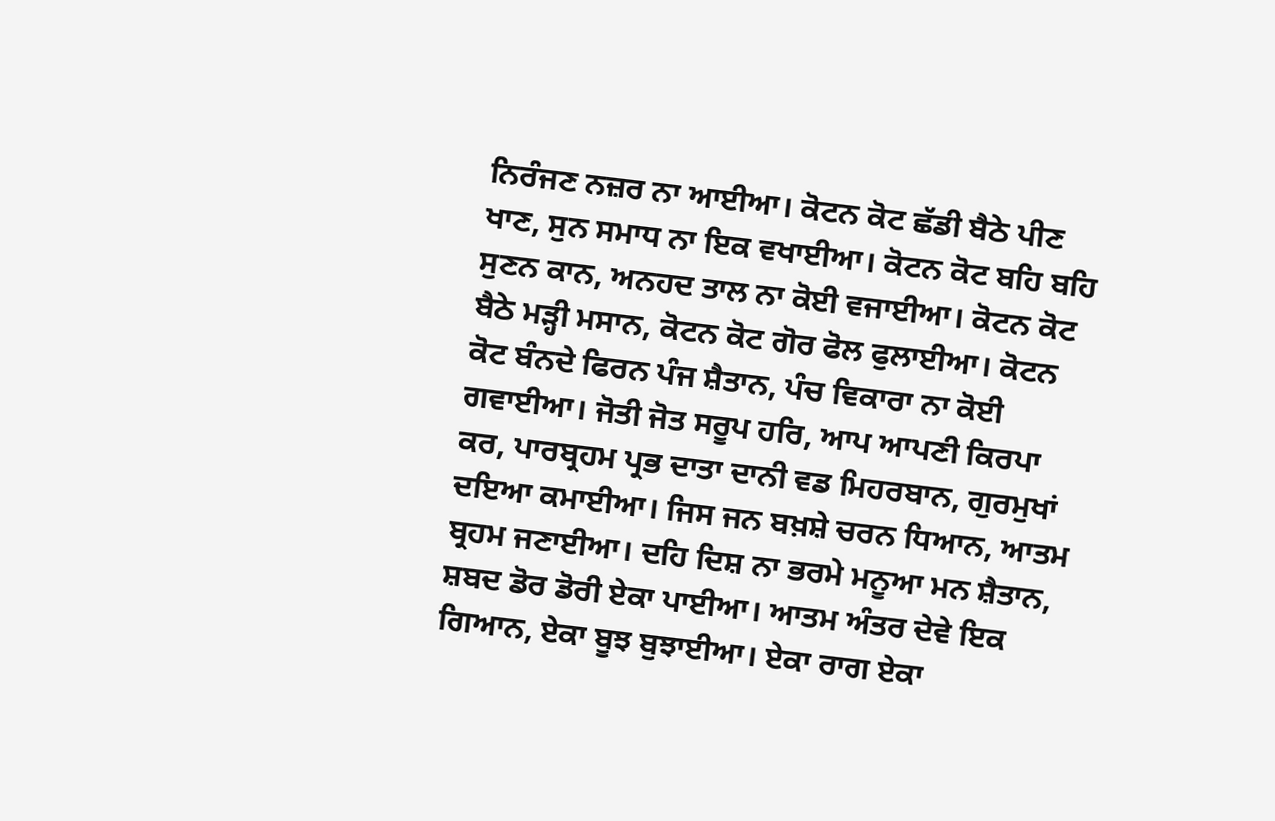ਨਿਰੰਜਣ ਨਜ਼ਰ ਨਾ ਆਈਆ। ਕੋਟਨ ਕੋਟ ਛੱਡੀ ਬੈਠੇ ਪੀਣ ਖਾਣ, ਸੁਨ ਸਮਾਧ ਨਾ ਇਕ ਵਖਾਈਆ। ਕੋਟਨ ਕੋਟ ਬਹਿ ਬਹਿ ਸੁਣਨ ਕਾਨ, ਅਨਹਦ ਤਾਲ ਨਾ ਕੋਈ ਵਜਾਈਆ। ਕੋਟਨ ਕੋਟ ਬੈਠੇ ਮੜ੍ਹੀ ਮਸਾਨ, ਕੋਟਨ ਕੋਟ ਗੋਰ ਫੋਲ ਫੁਲਾਈਆ। ਕੋਟਨ ਕੋਟ ਬੰਨਦੇ ਫਿਰਨ ਪੰਜ ਸ਼ੈਤਾਨ, ਪੰਚ ਵਿਕਾਰਾ ਨਾ ਕੋਈ ਗਵਾਈਆ। ਜੋਤੀ ਜੋਤ ਸਰੂਪ ਹਰਿ, ਆਪ ਆਪਣੀ ਕਿਰਪਾ ਕਰ, ਪਾਰਬ੍ਰਹਮ ਪ੍ਰਭ ਦਾਤਾ ਦਾਨੀ ਵਡ ਮਿਹਰਬਾਨ, ਗੁਰਮੁਖਾਂ ਦਇਆ ਕਮਾਈਆ। ਜਿਸ ਜਨ ਬਖ਼ਸ਼ੇ ਚਰਨ ਧਿਆਨ, ਆਤਮ ਬ੍ਰਹਮ ਜਣਾਈਆ। ਦਹਿ ਦਿਸ਼ ਨਾ ਭਰਮੇ ਮਨੂਆ ਮਨ ਸ਼ੈਤਾਨ, ਸ਼ਬਦ ਡੋਰ ਡੋਰੀ ਏਕਾ ਪਾਈਆ। ਆਤਮ ਅੰਤਰ ਦੇਵੇ ਇਕ ਗਿਆਨ, ਏਕਾ ਬੂਝ ਬੁਝਾਈਆ। ਏਕਾ ਰਾਗ ਏਕਾ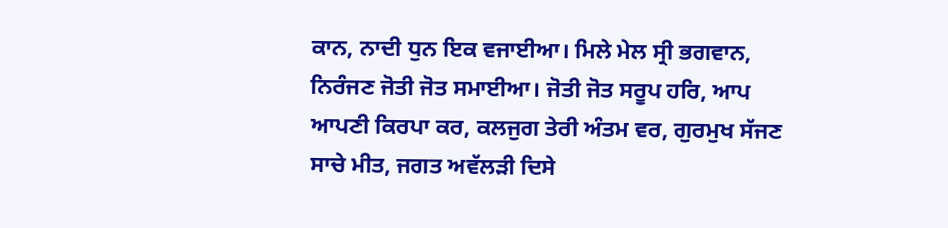ਕਾਨ, ਨਾਦੀ ਧੁਨ ਇਕ ਵਜਾਈਆ। ਮਿਲੇ ਮੇਲ ਸ੍ਰੀ ਭਗਵਾਨ, ਨਿਰੰਜਣ ਜੋਤੀ ਜੋਤ ਸਮਾਈਆ। ਜੋਤੀ ਜੋਤ ਸਰੂਪ ਹਰਿ, ਆਪ ਆਪਣੀ ਕਿਰਪਾ ਕਰ, ਕਲਜੁਗ ਤੇਰੀ ਅੰਤਮ ਵਰ, ਗੁਰਮੁਖ ਸੱਜਣ ਸਾਚੇ ਮੀਤ, ਜਗਤ ਅਵੱਲੜੀ ਦਿਸੇ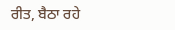ਰੀਤ, ਬੈਠਾ ਰਹੇ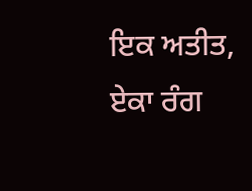ਇਕ ਅਤੀਤ, ਏਕਾ ਰੰਗ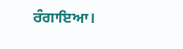ਰੰਗਾਇਆ।